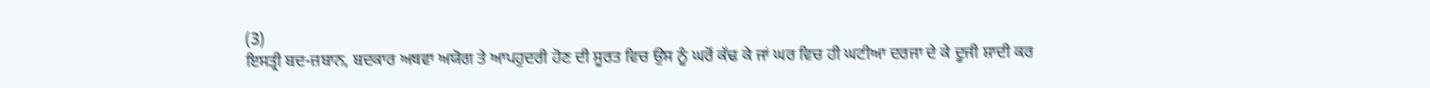(3)
ਇਸਤ੍ਰੀ ਬਦ-ਜ਼ਬਾਨ, ਬਦਕਾਰ ਅਥਵਾ ਅਯੋਗ ਤੇ ਆਪਹੁਦਰੀ ਹੋਣ ਦੀ ਸੂਰਤ ਵਿਚ ਉਸ ਨੂੰ ਘਰੋਂ ਕੱਢ ਕੇ ਜਾਂ ਘਰ ਵਿਚ ਹੀ ਘਟੀਆ ਦਰਜਾ ਦੇ ਕੇ ਦੂਜੀ ਸ਼ਾਦੀ ਕਰ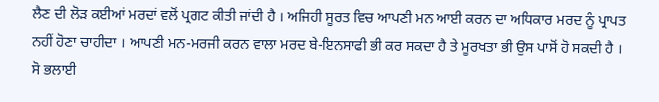ਲੈਣ ਦੀ ਲੋੜ ਕਈਆਂ ਮਰਦਾਂ ਵਲੋਂ ਪ੍ਰਗਟ ਕੀਤੀ ਜਾਂਦੀ ਹੈ । ਅਜਿਹੀ ਸੂਰਤ ਵਿਚ ਆਪਣੀ ਮਨ ਆਈ ਕਰਨ ਦਾ ਅਧਿਕਾਰ ਮਰਦ ਨੂੰ ਪ੍ਰਾਪਤ ਨਹੀਂ ਹੋਣਾ ਚਾਹੀਦਾ । ਆਪਣੀ ਮਨ-ਮਰਜੀ ਕਰਨ ਵਾਲਾ ਮਰਦ ਬੇ-ਇਨਸਾਫੀ ਭੀ ਕਰ ਸਕਦਾ ਹੈ ਤੇ ਮੂਰਖਤਾ ਭੀ ਉਸ ਪਾਸੋਂ ਹੋ ਸਕਦੀ ਹੈ । ਸੋ ਭਲਾਈ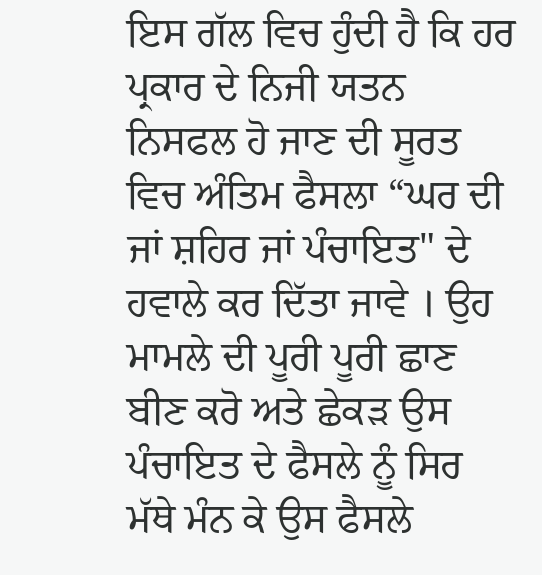ਇਸ ਗੱਲ ਵਿਚ ਹੁੰਦੀ ਹੈ ਕਿ ਹਰ ਪ੍ਰਕਾਰ ਦੇ ਨਿਜੀ ਯਤਨ ਨਿਸਫਲ ਹੋ ਜਾਣ ਦੀ ਸੂਰਤ ਵਿਚ ਅੰਤਿਮ ਫੈਸਲਾ “ਘਰ ਦੀ ਜਾਂ ਸ਼ਹਿਰ ਜਾਂ ਪੰਚਾਇਤ" ਦੇ ਹਵਾਲੇ ਕਰ ਦਿੱਤਾ ਜਾਵੇ । ਉਹ ਮਾਮਲੇ ਦੀ ਪੂਰੀ ਪੂਰੀ ਛਾਣ ਬੀਣ ਕਰੋ ਅਤੇ ਛੇਕੜ ਉਸ ਪੰਚਾਇਤ ਦੇ ਫੈਸਲੇ ਨੂੰ ਸਿਰ ਮੱਥੇ ਮੰਨ ਕੇ ਉਸ ਫੈਸਲੇ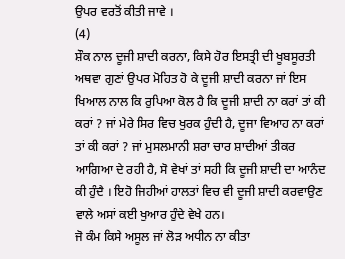ਉਪਰ ਵਰਤੋਂ ਕੀਤੀ ਜਾਵੇ ।
(4)
ਸ਼ੌਕ ਨਾਲ ਦੂਜੀ ਸ਼ਾਦੀ ਕਰਨਾ, ਕਿਸੇ ਹੋਰ ਇਸਤ੍ਰੀ ਦੀ ਖੂਬਸੂਰਤੀ ਅਥਵਾ ਗੁਣਾਂ ਉਪਰ ਮੋਹਿਤ ਹੋ ਕੇ ਦੂਜੀ ਸ਼ਾਦੀ ਕਰਨਾ ਜਾਂ ਇਸ ਖਿਆਲ ਨਾਲ ਕਿ ਰੁਪਿਆ ਕੋਲ ਹੈ ਕਿ ਦੂਜੀ ਸ਼ਾਦੀ ਨਾ ਕਰਾਂ ਤਾਂ ਕੀ ਕਰਾਂ ? ਜਾਂ ਮੇਰੇ ਸਿਰ ਵਿਚ ਖੁਰਕ ਹੁੰਦੀ ਹੈ, ਦੂਜਾ ਵਿਆਹ ਨਾ ਕਰਾਂ ਤਾਂ ਕੀ ਕਰਾਂ ? ਜਾਂ ਮੁਸਲਮਾਨੀ ਸ਼ਰਾ ਚਾਰ ਸ਼ਾਦੀਆਂ ਤੀਕਰ ਆਗਿਆ ਦੇ ਰਹੀ ਹੈ, ਸੋ ਵੇਖਾਂ ਤਾਂ ਸਹੀ ਕਿ ਦੂਜੀ ਸ਼ਾਦੀ ਦਾ ਆਨੰਦ ਕੀ ਹੁੰਦੈ । ਇਹੋ ਜਿਹੀਆਂ ਹਾਲਤਾਂ ਵਿਚ ਵੀ ਦੂਜੀ ਸ਼ਾਦੀ ਕਰਵਾਉਣ ਵਾਲੇ ਅਸਾਂ ਕਈ ਖੁਆਰ ਹੁੰਦੇ ਵੇਖੇ ਹਨ।
ਜੋ ਕੰਮ ਕਿਸੇ ਅਸੂਲ ਜਾਂ ਲੋੜ ਅਧੀਨ ਨਾ ਕੀਤਾ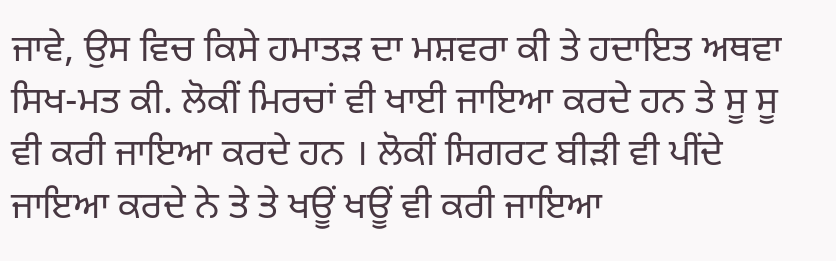ਜਾਵੇ, ਉਸ ਵਿਚ ਕਿਸੇ ਹਮਾਤੜ ਦਾ ਮਸ਼ਵਰਾ ਕੀ ਤੇ ਹਦਾਇਤ ਅਥਵਾ ਸਿਖ-ਮਤ ਕੀ. ਲੋਕੀਂ ਮਿਰਚਾਂ ਵੀ ਖਾਈ ਜਾਇਆ ਕਰਦੇ ਹਨ ਤੇ ਸੂ ਸੂ ਵੀ ਕਰੀ ਜਾਇਆ ਕਰਦੇ ਹਨ । ਲੋਕੀਂ ਸਿਗਰਟ ਬੀੜੀ ਵੀ ਪੀਂਦੇ ਜਾਇਆ ਕਰਦੇ ਨੇ ਤੇ ਤੇ ਖਊਂ ਖਊਂ ਵੀ ਕਰੀ ਜਾਇਆ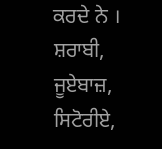ਕਰਦੇ ਨੇ । ਸ਼ਰਾਬੀ, ਜੂਏਬਾਜ਼, ਸਿਟੋਰੀਏ,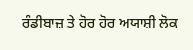ਰੰਡੀਬਾਜ਼ ਤੇ ਹੋਰ ਹੋਰ ਅਯਾਸ਼ੀ ਲੋਕ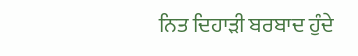ਨਿਤ ਦਿਹਾੜੀ ਬਰਬਾਦ ਹੁੰਦੇ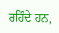ਰਹਿੰਦੇ ਹਨ,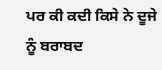ਪਰ ਕੀ ਕਦੀ ਕਿਸੇ ਨੇ ਦੂਜੇ ਨੂੰ ਬਰਾਬਦ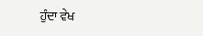ਹੁੰਦਾ ਵੇਖ